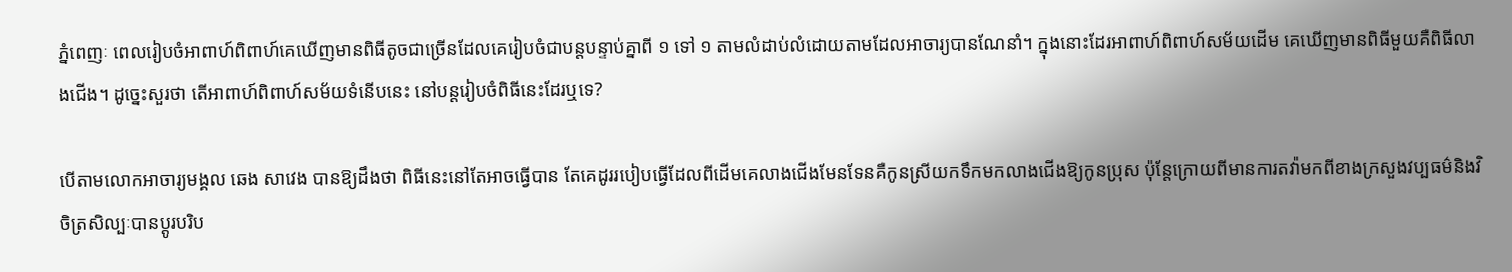ភ្នំពេញៈ ពេលរៀបចំអាពាហ៍ពិពាហ៍គេឃើញមានពិធីតូចជាច្រើនដែលគេរៀបចំជាបន្តបន្ទាប់គ្នាពី ១ ទៅ ១ តាមលំដាប់លំដោយតាមដែលអាចារ្យបានណែនាំ។ ក្នុងនោះដែរអាពាហ៍ពិពាហ៍សម័យដើម គេឃើញមានពិធីមួយគឺពិធីលាងជើង។ ដូច្នេះសួរថា តើអាពាហ៍ពិពាហ៍សម័យទំនើបនេះ នៅបន្តរៀបចំពិធីនេះដែរឬទេ?

បើតាមលោកអាចារ្យមង្គល ឆេង សាវេង បានឱ្យដឹងថា ពិធីនេះនៅតែអាចធ្វើបាន តែគេដូររបៀបធ្វើដែលពីដើមគេលាងជើងមែនទែនគឺកូនស្រីយកទឹកមកលាងជើងឱ្យកូនប្រុស ប៉ុន្តែក្រោយពីមានការតវ៉ាមកពីខាងក្រសួងវប្បធម៌និងវិចិត្រសិល្បៈបានប្ដូរបរិប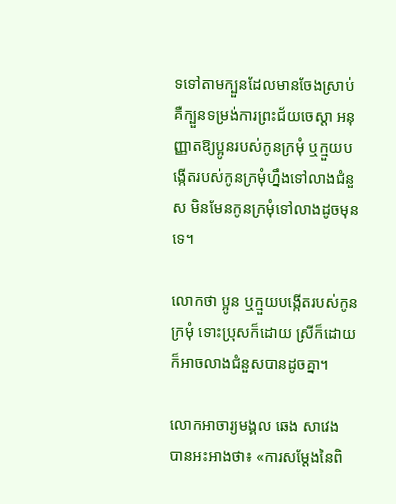ទទៅតាមក្បួនដែលមានចែងស្រាប់គឺក្បួនទម្រង់ការព្រះជ័យចេស្ដា អនុញ្ញាតឱ្យប្អូនរបស់កូនក្រមុំ ឬក្មួយបង្កើតរបស់កូនក្រមុំហ្នឹងទៅលាងជំនួស មិនមែនកូនក្រមុំទៅលាងដូចមុនទេ។

លោកថា ប្អូន ឬក្មួយបង្កើតរបស់កូនក្រមុំ ទោះប្រុសក៏ដោយ ស្រីក៏ដោយក៏អាចលាងជំនួសបានដូចគ្នា។

លោកអាចារ្យមង្គល ឆេង សាវេង បានអះអាងថា៖ «ការសម្ដែងនៃពិ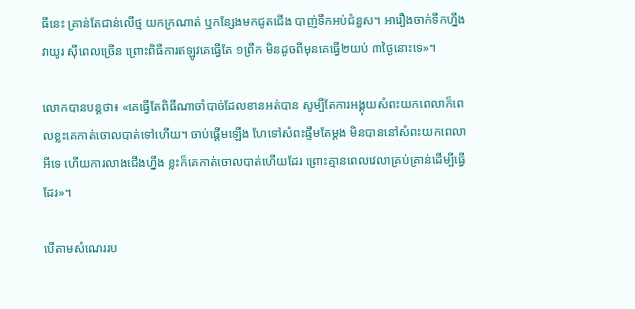ធីនេះ គ្រាន់តែជាន់លើថ្ម យកក្រណាត់ ឬកន្សែងមកជូតជើង បាញ់ទឹកអប់ជំនួស។ អារឿងចាក់ទឹកហ្នឹងវាយូរ ស៊ីពេលច្រើន ព្រោះពិធីការឥឡូវគេធ្វើតែ ១ព្រឹក មិនដូចពីមុនគេធ្វើ២យប់ ៣ថ្ងៃនោះទេ»។

លោកបានបន្តថា៖ «គេធ្វើតែពិធីណាចាំបាច់ដែលខានអត់បាន សូម្បីតែការអង្គុយសំពះយកពេលាក៏ពេលខ្លះគេកាត់ចោលបាត់ទៅហើយ។ ចាប់ផ្ដើមឡើង ហែទៅសំពះផ្ទឹមតែម្ដង មិនបាននៅសំពះយកពេលាអីទេ ហើយការលាងជើងហ្នឹង ខ្លះក៏គេកាត់ចោលបាត់ហើយដែរ ព្រោះគ្មានពេលវេលាគ្រប់គ្រាន់ដើម្បីធ្វើដែរ»។

បើតាមសំណេររប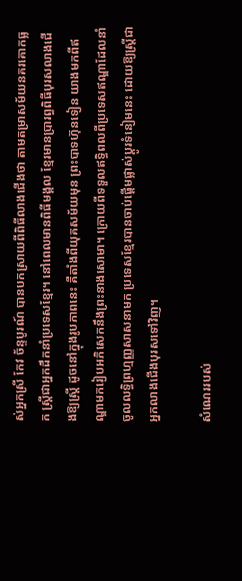ស់អ្នកស្រី កែវ ច័ន្ទបូរណ៍ បានបកស្រាយពីពិធីលាងជើងថា តាមតម្រាសម័យនគរគោកធ្លក ស្ត្រីជាអ្នកដឹកនាំប្រទេសខ្មែរ។ នៅពេលមានពិធីមង្គល ខ្មែរមានប្រារព្ធពិធីបុរសលាងជើងឱ្យស្ត្រី ដូចនៅក្នុងរូបភាពនេះ គឺតាំងពីយុគសម័យមុន ព្រះបាទហ៊ុនទៀន យាងមកពីឥណ្ឌាមករៀបអភិសេកនឹងព្រះនាងសោមា។ ក្រោយពីទទួលឥទ្ធិពលពីប្រទេសឥណ្ឌាដែលនាំចូលលទ្ធិព្រហ្មញ្ញសាសនាមក ប្រទេសខ្មែរបានចាប់ផ្តើមផ្លាស់ប្តូរទំនៀមនេះ ដោយឱ្យស្រី្តជាអ្នកលាងជើងបុរសទៅវិញ។

សំណេររបស់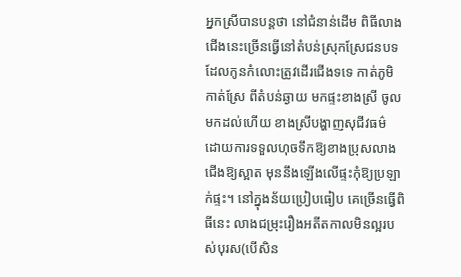អ្នកស្រីបានបន្តថា នៅជំនាន់ដើម ពិធីលាងជើងនេះច្រើនធ្វើនៅតំបន់ស្រុកស្រែជនបទ ដែលកូនកំលោះត្រូវដើរជើងទទេ កាត់ភូមិ កាត់ស្រែ ពីតំបន់ឆ្ងាយ មកផ្ទះខាងស្រី ចូលមកដល់ហើយ ខាងស្រីបង្ហាញសុជីវធម៌ ដោយការទទួលហុចទឹកឱ្យខាងប្រុសលាងជើងឱ្យស្អាត មុននឹងឡើងលើផ្ទះកុំឱ្យប្រឡាក់ផ្ទះ។ នៅក្នុងន័យប្រៀបធៀប គេច្រើនធ្វើពិធីនេះ លាងជម្រុះរឿងអតីតកាលមិនល្អរបស់បុរស(បើសិន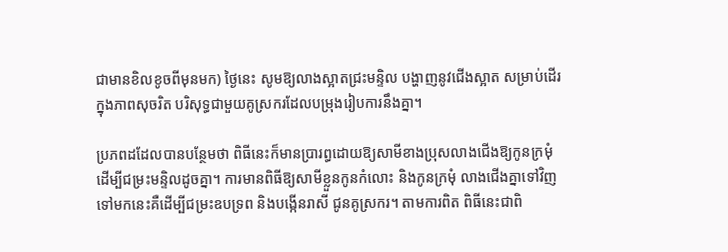ជាមានខិលខូចពីមុនមក) ថ្ងៃនេះ សូមឱ្យលាងស្អាតជ្រះមន្ទិល បង្ហាញនូវជើងស្អាត សម្រាប់ដើរក្នុងភាពសុចរិត បរិសុទ្ធជាមួយគូស្រករដែលបម្រុងរៀបការនឹងគ្នា។

ប្រភពដដែលបានបន្ថែមថា ពិធីនេះក៏មានប្រារព្ធដោយឱ្យសាមីខាងប្រុសលាងជើងឱ្យកូនក្រមុំ ដើម្បីជម្រះមន្ទិលដូចគ្នា។ ការមានពិធីឱ្យសាមីខ្លួនកូនកំលោះ និងកូនក្រមុំ លាងជើងគ្នាទៅវិញទៅមកនេះគឺដើម្បីជម្រះឧបទ្រព និងបង្កើនរាសី ជូនគូស្រករ។ តាមការពិត ពិធីនេះជាពិ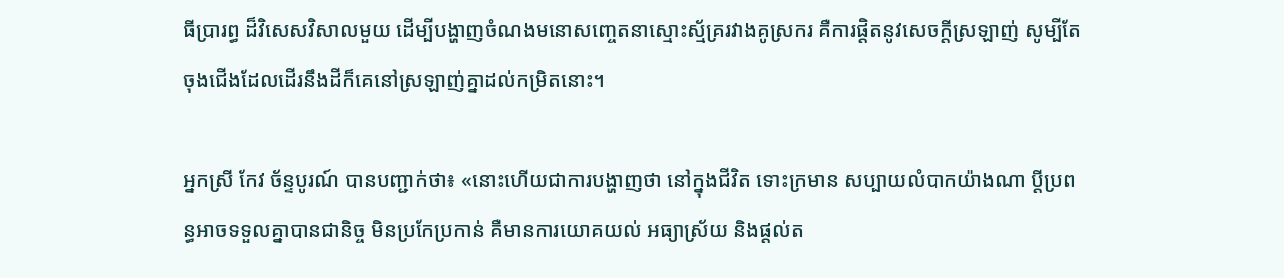ធីប្រារព្ធ ដ៏វិសេសវិសាលមួយ ដើម្បីបង្ហាញចំណងមនោសញ្ចេតនាស្មោះស្ម័គ្ររវាងគូស្រករ គឺការផ្តិតនូវសេចក្តីស្រឡាញ់ សូម្បីតែចុងជើងដែលដើរនឹងដីក៏គេនៅស្រឡាញ់គ្នាដល់កម្រិតនោះ។

អ្នកស្រី កែវ ច័ន្ទបូរណ៍ បានបញ្ជាក់ថា៖ «នោះហើយជាការបង្ហាញថា នៅក្នុងជីវិត ទោះក្រមាន សប្បាយលំបាកយ៉ាងណា ប្តីប្រពន្ធអាចទទួលគ្នាបានជានិច្ច មិនប្រកែប្រកាន់ គឺមានការយោគយល់ អធ្យាស្រ័យ និងផ្តល់ត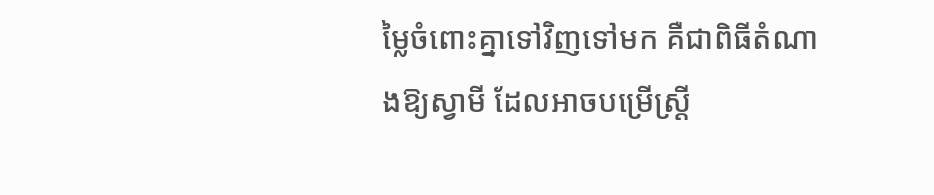ម្លៃចំពោះគ្នាទៅវិញទៅមក គឺជាពិធីតំណាងឱ្យស្វាមី ដែលអាចបម្រើស្ត្រី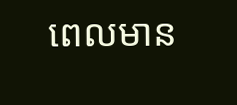ពេលមាន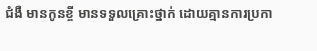ជំងឺ មានកូនខ្ចី មានទទួលគ្រោះថ្នាក់ ដោយគ្មានការប្រកា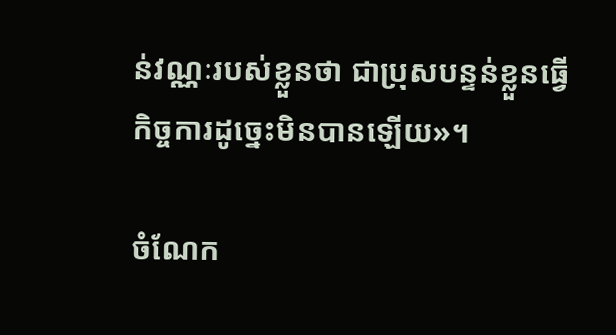ន់វណ្ណៈរបស់ខ្លួនថា ជាប្រុសបន្ទន់ខ្លួនធ្វើកិច្ចការដូច្នេះមិនបានឡើយ»។

ចំណែក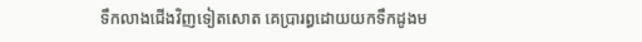ទឹកលាងជើងវិញទៀតសោត គេប្រារព្ធដោយយកទឹកដូងម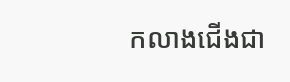កលាងជើងជា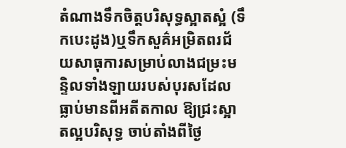តំណាងទឹកចិត្តបរិសុទ្ធស្អាតស្អំ (ទឹកបេះដូង)ឬទឹកសួគ៌អម្រិតពរជ័យសាធុការសម្រាប់លាងជម្រះមន្ទិលទាំងឡាយរបស់បុរសដែលធ្លាប់មានពីអតីតកាល ឱ្យជ្រះស្អាតល្អបរិសុទ្ធ ចាប់តាំងពីថ្ងៃ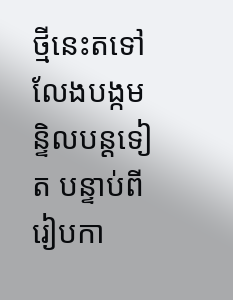ថ្មីនេះតទៅ លែងបង្កមន្ទិលបន្តទៀត បន្ទាប់ពីរៀបកា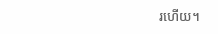រហើយ។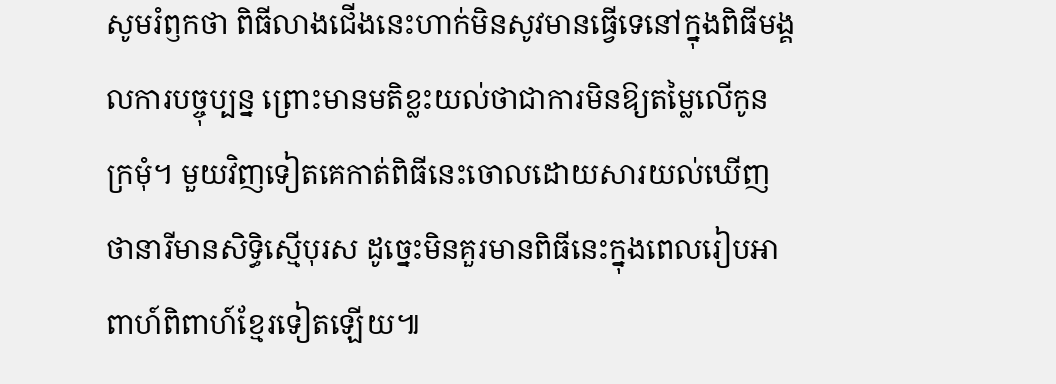សូមរំឭកថា ពិធីលាងជើងនេះហាក់មិនសូវមានធ្វើទេនៅក្នុងពិធីមង្គលការបច្ចុប្បន្ន ព្រោះមានមតិខ្លះយល់ថាជាការមិនឱ្យតម្លៃលើកូនក្រមុំ។ មួយវិញទៀតគេកាត់ពិធីនេះចោលដោយសារយល់ឃើញថានារីមានសិទ្ធិស្មើបុរស ដូច្នេះមិនគួរមានពិធីនេះក្នុងពេលរៀបអាពាហ៍ពិពាហ៍ខ្មែរទៀតឡើយ៕